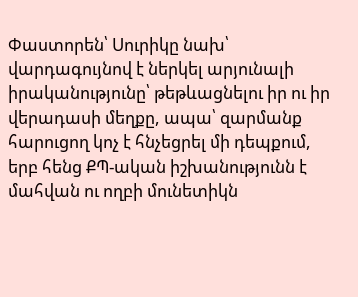Փաստորեն՝ Սուրիկը նախ՝ վարդագույնով է ներկել արյունալի իրականությունը՝ թեթևացնելու իր ու իր վերադասի մեղքը, ապա՝ զարմանք հարուցող կոչ է հնչեցրել մի դեպքում, երբ հենց ՔՊ-ական իշխանությունն է մահվան ու ողբի մունետիկն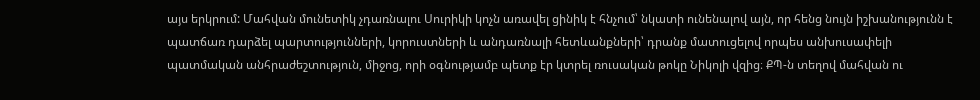այս երկրում: Մահվան մունետիկ չդառնալու Սուրիկի կոչն առավել ցինիկ է հնչում՝ նկատի ունենալով այն, որ հենց նույն իշխանությունն է պատճառ դարձել պարտությունների, կորուստների և անդառնալի հետևանքների՝ դրանք մատուցելով որպես անխուսափելի պատմական անհրաժեշտություն, միջոց, որի օգնությամբ պետք էր կտրել ռուսական թոկը Նիկոլի վզից։ ՔՊ-ն տեղով մահվան ու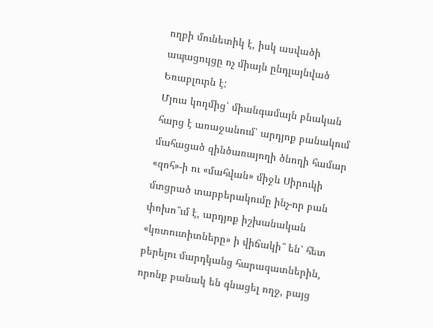ողբի մունետիկ է, իսկ ասվածի ապացույցը ոչ միայն ընդլայնված Եռաբլուրն է:
Մյուս կողմից՝ միանգամայն բնական հարց է առաջանում՝ արդյոք բանակում մահացած զինծառայողի ծնողի համար «զոհ»-ի ու «մահվան» միջև Սիրուկի մտցրած տարբերակումը ինչ-որ բան փոխո՞ւմ է, արդյոք իշխանական «կռտուտիտները» ի վիճակի՞ են՝ հետ բերելու մարդկանց հարազատներին, որոնք բանակ են գնացել ողջ, բայց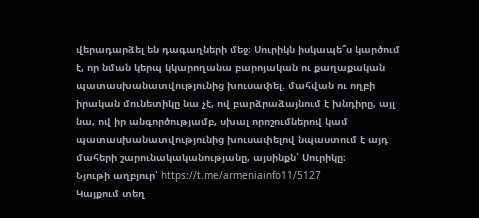վերադարձել են դագաղների մեջ։ Սուրիկն իսկապե՞ս կարծում է, որ նման կերպ կկարողանա բարոյական ու քաղաքական պատասխանատվությունից խուսափել. մահվան ու ողբի իրական մունետիկը նա չէ, ով բարձրաձայնում է խնդիրը, այլ նա, ով իր անգործությամբ, սխալ որոշումներով կամ պատասխանատվությունից խուսափելով նպաստում է այդ մահերի շարունակականությանը, այսինքն՝ Սուրիկը։
Նյութի աղբյուր՝ https://t.me/armeniainfo11/5127
Կայքում տեղ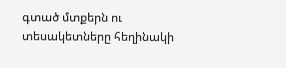գտած մտքերն ու տեսակետները հեղինակի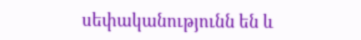սեփականությունն են և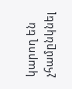կարող են չհամընկնել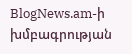BlogNews.am-ի խմբագրության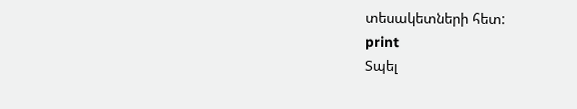տեսակետների հետ:
print
Տպել